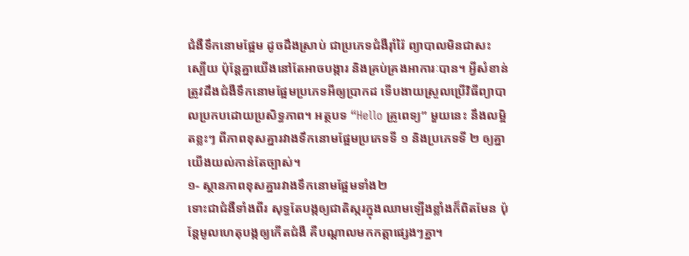ជំងឺទឹកនោមផ្អែម ដូចដឹងស្រាប់ ជាប្រភេទជំងឺរ៉ាំរ៉ៃ ព្យាបាលមិនជាសះស្បើយ ប៉ុន្តែគ្នាយើងនៅតែអាចបង្ការ និងគ្រប់គ្រងអាការៈបាន។ អ្វីសំខាន់ ត្រូវដឹងជំងឺទឹកនោមផ្អែមប្រភេទអីឲ្យប្រាកដ ទើបងាយស្រួលប្រើវិធីព្យាបាលប្រកបដោយប្រសិទ្ធភាព។ អត្ថបទ “Hello គ្រូពេទ្យ” មួយនេះ នឹងលម្អិតខ្លះៗ ពីភាពខុសគ្នារវាងទឹកនោមផ្អែមប្រភេទទី ១ និងប្រភេទទី ២ ឲ្យគ្នាយើងយល់កាន់តែច្បាស់។
១- ស្ថានភាពខុសគ្នារវាងទឹកនោមផ្អែមទាំង២
ទោះជាជំងឺទាំងពីរ សុទ្ធតែបង្កឲ្យជាតិស្ករក្នុងឈាមឡើងខ្លាំងក៏ពិតមែន ប៉ុន្តែមូលហេតុបង្កឲ្យកើតជំងឺ គឺបណ្តាលមកកត្តាផ្សេងៗគ្នា។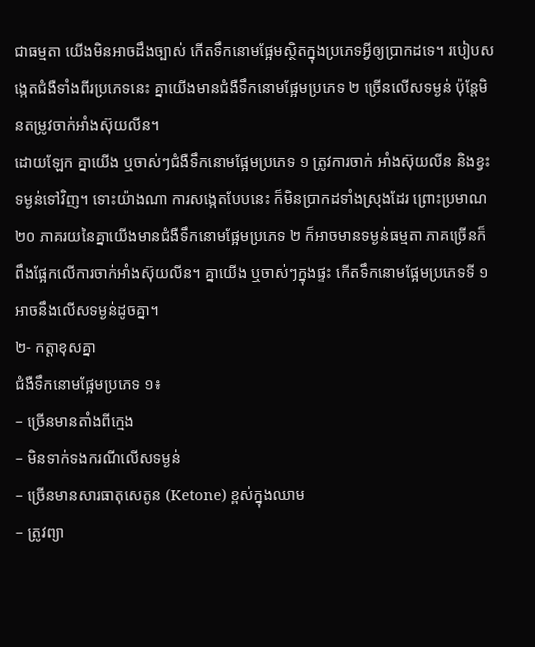ជាធម្មតា យើងមិនអាចដឹងច្បាស់ កើតទឹកនោមផ្អែមស្ថិតក្នុងប្រភេទអ្វីឲ្យប្រាកដទេ។ របៀបសង្កេតជំងឺទាំងពីរប្រភេទនេះ គ្នាយើងមានជំងឺទឹកនោមផ្អែមប្រភេទ ២ ច្រើនលើសទម្ងន់ ប៉ុន្តែមិនតម្រូវចាក់អាំងស៊ុយលីន។
ដោយឡែក គ្នាយើង ឬចាស់ៗជំងឺទឹកនោមផ្អែមប្រភេទ ១ ត្រូវការចាក់ អាំងស៊ុយលីន និងខ្វះទម្ងន់ទៅវិញ។ ទោះយ៉ាងណា ការសង្កេតបែបនេះ ក៏មិនប្រាកដទាំងស្រុងដែរ ព្រោះប្រមាណ ២០ ភាគរយនៃគ្នាយើងមានជំងឺទឹកនោមផ្អែមប្រភេទ ២ ក៏អាចមានទម្ងន់ធម្មតា ភាគច្រើនក៏ពឹងផ្អែកលើការចាក់អាំងស៊ុយលីន។ គ្នាយើង ឬចាស់ៗក្នុងផ្ទះ កើតទឹកនោមផ្អែមប្រភេទទី ១ អាចនឹងលើសទម្ងន់ដូចគ្នា។
២- កត្តាខុសគ្នា
ជំងឺទឹកនោមផ្អែមប្រភេទ ១៖
– ច្រើនមានតាំងពីក្មេង
– មិនទាក់ទងករណីលើសទម្ងន់
– ច្រើនមានសារធាតុសេតូន (Ketone) ខ្ពស់ក្នុងឈាម
– ត្រូវព្យា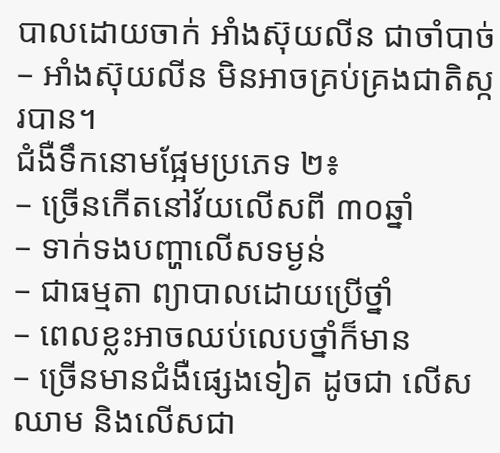បាលដោយចាក់ អាំងស៊ុយលីន ជាចាំបាច់
– អាំងស៊ុយលីន មិនអាចគ្រប់គ្រងជាតិស្ករបាន។
ជំងឺទឹកនោមផ្អែមប្រភេទ ២៖
– ច្រើនកើតនៅវ័យលើសពី ៣០ឆ្នាំ
– ទាក់ទងបញ្ហាលើសទម្ងន់
– ជាធម្មតា ព្យាបាលដោយប្រើថ្នាំ
– ពេលខ្លះអាចឈប់លេបថ្នាំក៏មាន
– ច្រើនមានជំងឺផ្សេងទៀត ដូចជា លើសឈាម និងលើសជា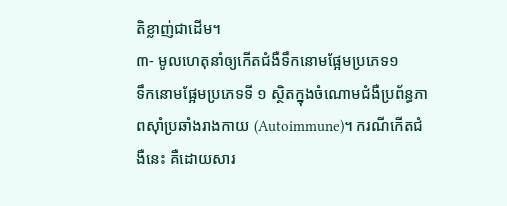តិខ្លាញ់ជាដើម។
៣- មូលហេតុនាំឲ្យកើតជំងឺទឹកនោមផ្អែមប្រភេទ១
ទឹកនោមផ្អែមប្រភេទទី ១ ស្ថិតក្នុងចំណោមជំងឺប្រព័ន្ធភាពស៊ាំប្រឆាំងរាងកាយ (Autoimmune)។ ករណីកើតជំងឺនេះ គឺដោយសារ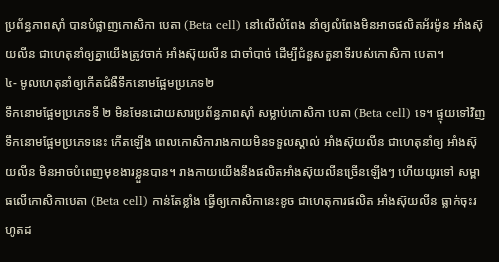ប្រព័ន្ធភាពស៊ាំ បានបំផ្លាញកោសិកា បេតា (Beta cell) នៅលើលំពែង នាំឲ្យលំពែងមិនអាចផលិតអ័រម៉ូន អាំងស៊ុយលីន ជាហេតុនាំឲ្យគ្នាយើងត្រូវចាក់ អាំងស៊ុយលីន ជាចាំបាច់ ដើម្បីជំនួសតួនាទីរបស់កោសិកា បេតា។
៤- មូលហេតុនាំឲ្យកើតជំងឺទឹកនោមផ្អែមប្រភេទ២
ទឹកនោមផ្អែមប្រភេទទី ២ មិនមែនដោយសារប្រព័ន្ធភាពស៊ាំ សម្លាប់កោសិកា បេតា (Beta cell) ទេ។ ផ្ទុយទៅវិញ ទឹកនោមផ្អែមប្រភេទនេះ កើតឡើង ពេលកោសិការាងកាយមិនទទួលស្គាល់ អាំងស៊ុយលីន ជាហេតុនាំឲ្យ អាំងស៊ុយលីន មិនអាចបំពេញមុខងារខ្លួនបាន។ រាងកាយយើងនឹងផលិតអាំងស៊ុយលីនច្រើនឡើងៗ ហើយយូរទៅ សម្ពាធលើកោសិកាបេតា (Beta cell) កាន់តែខ្លាំង ធ្វើឲ្យកោសិកានេះខូច ជាហេតុការផលិត អាំងស៊ុយលីន ធ្លាក់ចុះរហូតដ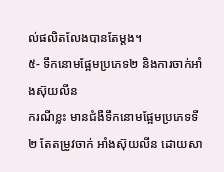ល់ផលិតលែងបានតែម្តង។
៥- ទឹកនោមផ្អែមប្រភេទ២ និងការចាក់អាំងស៊ុយលីន
ករណីខ្លះ មានជំងឺទឹកនោមផ្អែមប្រភេទទី ២ តែតម្រូវចាក់ អាំងស៊ុយលីន ដោយសា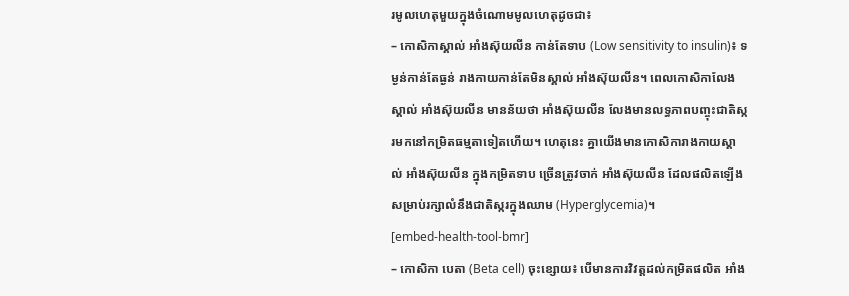រមូលហេតុមួយក្នុងចំណោមមូលហេតុដូចជា៖
– កោសិកាស្គាល់ អាំងស៊ុយលីន កាន់តែទាប (Low sensitivity to insulin)៖ ទម្ងន់កាន់តែធ្ងន់ រាងកាយកាន់តែមិនស្គាល់ អាំងស៊ុយលីន។ ពេលកោសិកាលែងស្គាល់ អាំងស៊ុយលីន មានន័យថា អាំងស៊ុយលីន លែងមានលទ្ធភាពបញ្ចុះជាតិស្ករមកនៅកម្រិតធម្មតាទៀតហើយ។ ហេតុនេះ គ្នាយើងមានកោសិការាងកាយស្គាល់ អាំងស៊ុយលីន ក្នុងកម្រិតទាប ច្រើនត្រូវចាក់ អាំងស៊ុយលីន ដែលផលិតឡើង សម្រាប់រក្សាលំនឹងជាតិស្ករក្នុងឈាម (Hyperglycemia)។
[embed-health-tool-bmr]
– កោសិកា បេតា (Beta cell) ចុះខ្សោយ៖ បើមានការវិវត្ដដល់កម្រិតផលិត អាំង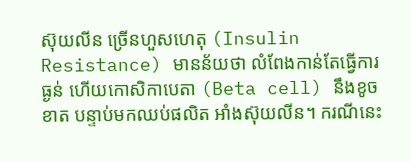ស៊ុយលីន ច្រើនហួសហេតុ (Insulin Resistance) មានន័យថា លំពែងកាន់តែធ្វើការធ្ងន់ ហើយកោសិកាបេតា (Beta cell) នឹងខូចខាត បន្ទាប់មកឈប់ផលិត អាំងស៊ុយលីន។ ករណីនេះ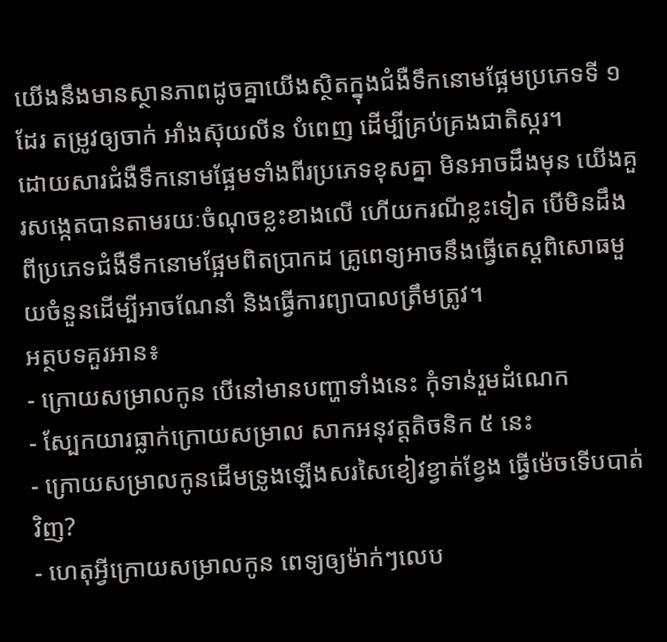យើងនឹងមានស្ថានភាពដូចគ្នាយើងស្ថិតក្នុងជំងឺទឹកនោមផ្អែមប្រភេទទី ១ ដែរ តម្រូវឲ្យចាក់ អាំងស៊ុយលីន បំពេញ ដើម្បីគ្រប់គ្រងជាតិស្ករ។
ដោយសារជំងឺទឹកនោមផ្អែមទាំងពីរប្រភេទខុសគ្នា មិនអាចដឹងមុន យើងគួរសង្កេតបានតាមរយៈចំណុចខ្លះខាងលើ ហើយករណីខ្លះទៀត បើមិនដឹងពីប្រភេទជំងឺទឹកនោមផ្អែមពិតប្រាកដ គ្រូពេទ្យអាចនឹងធ្វើតេស្តពិសោធមួយចំនួនដើម្បីអាចណែនាំ និងធ្វើការព្យាបាលត្រឹមត្រូវ។
អត្ថបទគួរអាន៖
- ក្រោយសម្រាលកូន បើនៅមានបញ្ហាទាំងនេះ កុំទាន់រួមដំណេក
- ស្បែកយារធ្លាក់ក្រោយសម្រាល សាកអនុវត្តតិចនិក ៥ នេះ
- ក្រោយសម្រាលកូនដើមទ្រូងឡើងសរសៃខៀវខ្វាត់ខ្វែង ធ្វើម៉េចទើបបាត់វិញ?
- ហេតុអ្វីក្រោយសម្រាលកូន ពេទ្យឲ្យម៉ាក់ៗលេប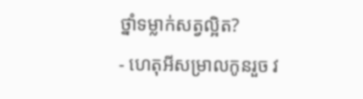ថ្នាំទម្លាក់សត្វល្អិត?
- ហេតុអីសម្រាលកូនរួច វ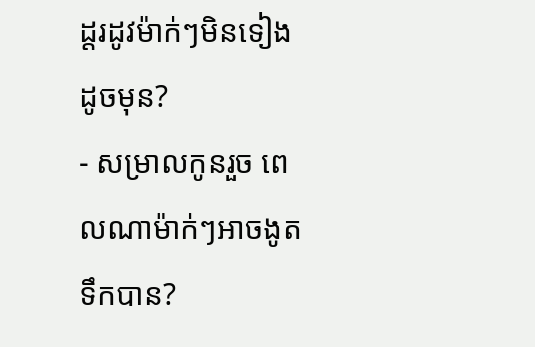ដ្តរដូវម៉ាក់ៗមិនទៀងដូចមុន?
- សម្រាលកូនរួច ពេលណាម៉ាក់ៗអាចងូតទឹកបាន?